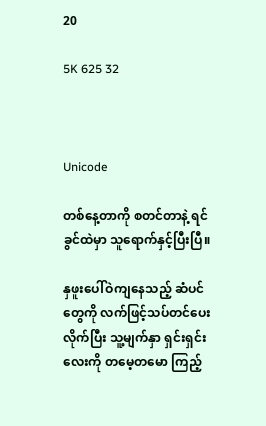20

5K 625 32



Unicode

တစ်နေ့တာကို စတင်တာနဲ့ ရင်ခွင်ထဲမှာ သူရောက်နှင့်ပြီးပြီ။

နှဖူးပေါ်ဝဲကျနေသည့် ဆံပင်တွေကို လက်ဖြင့်သပ်တင်ပေး
လိုက်ပြီး သူ့မျက်နှာ ရှင်းရှင်းလေးကို တမေ့တမော ကြည့်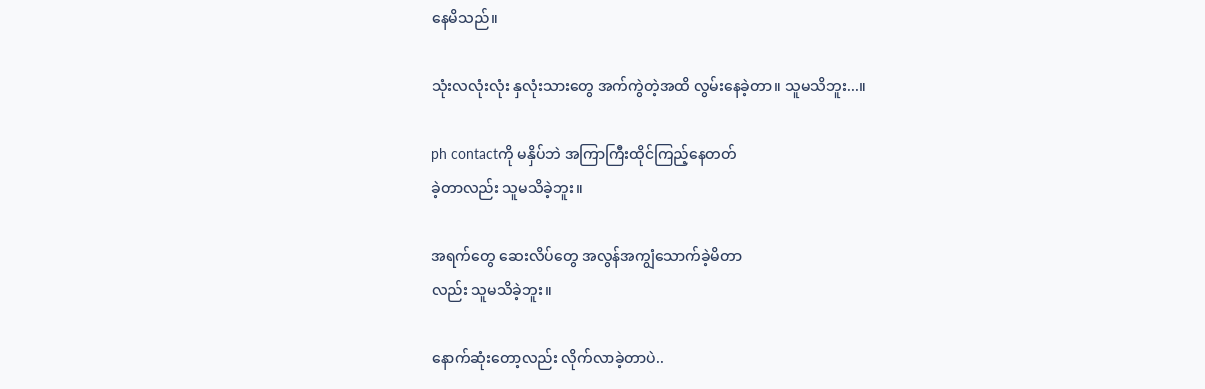နေမိသည်။

သုံးလလုံးလုံး နှလုံးသားတွေ အက်ကွဲတဲ့အထိ လွမ်းနေခဲ့တာ။ သူမသိဘူး...။

ph contactကို မနှိပ်ဘဲ အကြာကြီးထိုင်ကြည့်နေတတ်
ခဲ့တာလည်း သူမသိခဲ့ဘူး။

အရက်တွေ ဆေးလိပ်တွေ အလွန်အကျွံသောက်ခဲ့မိတာ
လည်း သူမသိခဲ့ဘူး။

နောက်ဆုံးတော့လည်း လိုက်လာခဲ့တာပဲ..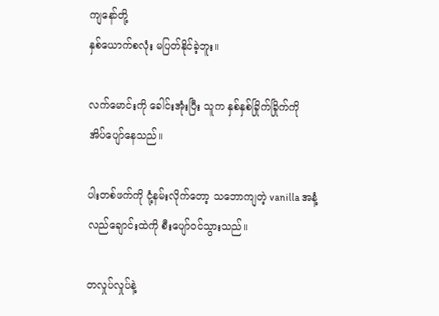ကျနော်တို့
နှစ်ယောက်စလုံး မပြတ်နိုင်ခဲ့ဘူး။

လက်မောင်းကို ခေါင်းအုံးပြီး သူက နှစ်နှစ်ခြိုက်ခြိုက်ကို
အိပ်ပျော်နေသည်။

ပါးတစ်ဖက်ကို ငုံ့နမ်းလိုက်တော့ သဘောကျတဲ့ vanilla အနံ့
လည်ချောင်းထဲကို စီးပျော်ဝင်သွားသည်။

တလှုပ်လှုပ်နဲ့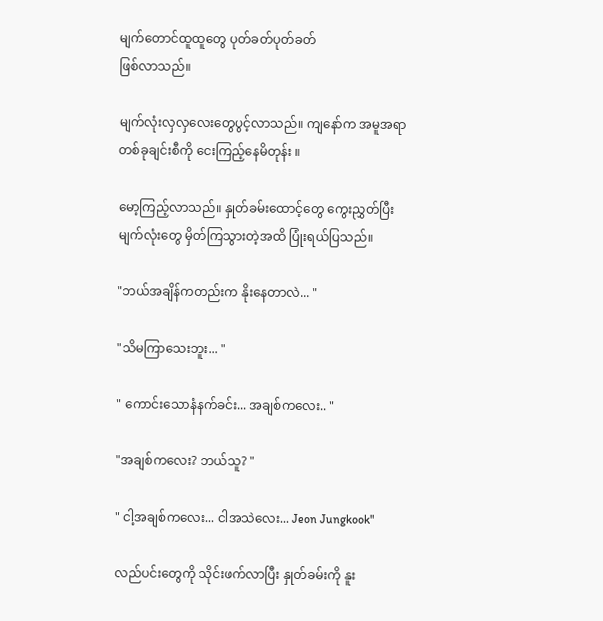မျက်တောင်ထူထူတွေ ပုတ်ခတ်ပုတ်ခတ်
ဖြစ်လာသည်။

မျက်လုံးလှလှလေးတွေပွင့်လာသည်။ ကျနော်က အမူအရာ
တစ်ခုချင်းစီကို ငေးကြည့်နေမိတုန်း ။

မော့ကြည့်လာသည်။ နှုတ်ခမ်းထောင့်တွေ ကွေးညွှတ်ပြီး
မျက်လုံးတွေ မှိတ်ကြသွားတဲ့အထိ ပြုံးရယ်ပြသည်။

"ဘယ်အချိန်ကတည်းက နိုးနေတာလဲ... "

"သိမကြာသေးဘူး... "

" ကောင်းသောနံနက်ခင်း... အချစ်ကလေး.. "

"အချစ်ကလေး? ဘယ်သူ? "

" ငါ့အချစ်ကလေး... ငါအသဲလေး... Jeon Jungkook"

လည်ပင်းတွေကို သိုင်းဖက်လာပြီး နှုတ်ခမ်းကို နူး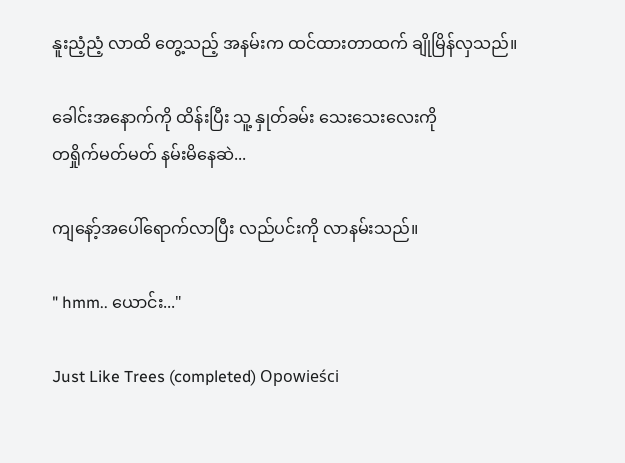နူးညံ့ညံ့ လာထိ တွေ့သည့် အနမ်းက ထင်ထားတာထက် ချိုမြိန်လှသည်။

ခေါင်းအနောက်ကို ထိန်းပြီး သူ့ နှုတ်ခမ်း သေးသေးလေးကို
တရှိုက်မတ်မတ် နမ်းမိနေဆဲ...

ကျနော့်အပေါ်ရောက်လာပြီး လည်ပင်းကို လာနမ်းသည်။

" hmm.. ယောင်း..."

Just Like Trees (completed) Opowieści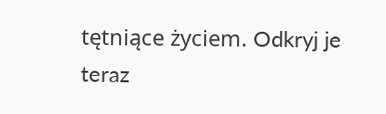tętniące życiem. Odkryj je teraz